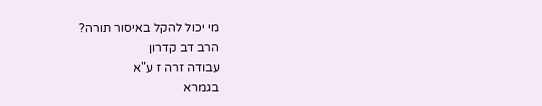מי יכול להקל באיסור תורה?
הרב דב קדרון
עבודה זרה ז ע"א
בגמרא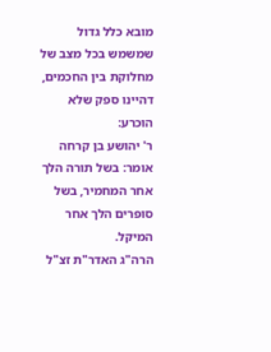מובא כלל גדול שמשמש בכל מצב של מחלוקת בין החכמים, דהיינו ספק שלא הוכרע:
ר' יהושע בן קרחה אומר: בשל תורה הלך אחר המחמיר, בשל סופרים הלך אחר המיקל.
הרה"ג האדר"ת זצ"ל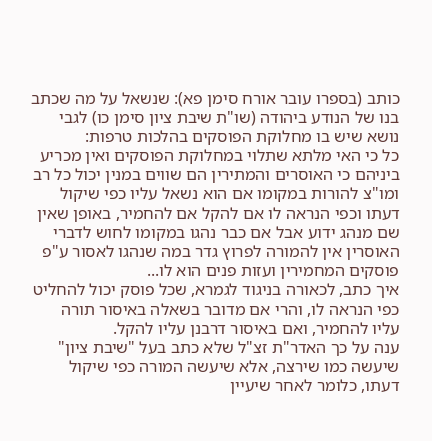כותב (בספרו עובר אורח סימן פא): שנשאל על מה שכתב בנו של הנודע ביהודה (שו"ת שיבת ציון סימן כו) לגבי נושא שיש בו מחלוקת הפוסקים בהלכות טרפות:
כל כי האי מלתא שתלוי במחלוקת הפוסקים ואין מכריע ביניהם כי האוסרים והמתירין הם שווים במנין יכול כל רב ומו"צ להורות במקומו אם הוא נשאל עליו כפי שיקול דעתו וכפי הנראה לו אם להקל אם להחמיר, באופן שאין שם מנהג ידוע אבל אם כבר נהגו במקומו לחוש לדברי האוסרין אין להמורה לפרוץ גדר במה שנהגו לאסור ע"פ פוסקים המחמירין ועזות פנים הוא לו...
איך כתב, לכאורה בניגוד לגמרא, שכל פוסק יכול להחליט כפי הנראה לו, והרי אם מדובר בשאלה באיסור תורה עליו להחמיר, ואם באיסור דרבנן עליו להקל.
ענה על כך האדר"ת זצ"ל שלא כתב בעל "שיבת ציון" שיעשה כמו שירצה, אלא שיעשה המורה כפי שיקול דעתו, כלומר לאחר שיעיין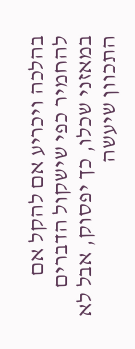בהלכה ויכריע אם להקל אם להחמיר כפי שישקול הדברים במאזני שכלו, כך יפסוק, אבל לא התכוון שיעשה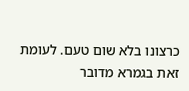כרצונו בלא שום טעם. לעומת זאת בגמרא מדובר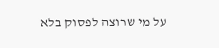על מי שרוצה לפסוק בלא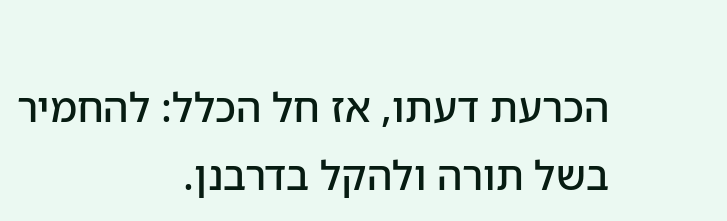הכרעת דעתו, אז חל הכלל: להחמיר בשל תורה ולהקל בדרבנן.